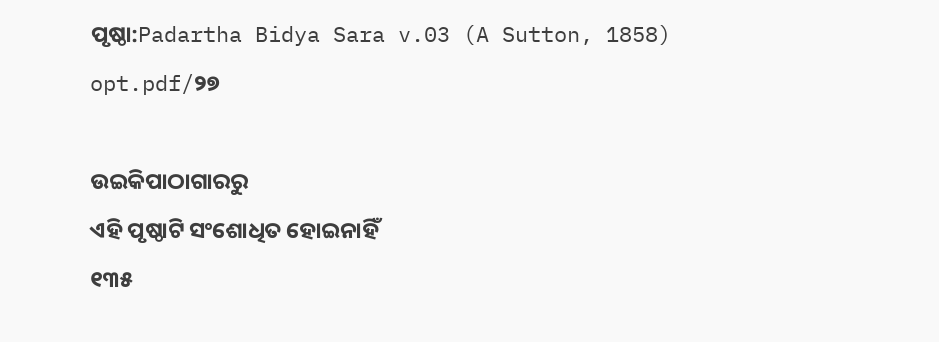ପୃଷ୍ଠା:Padartha Bidya Sara v.03 (A Sutton, 1858) opt.pdf/୨୭

ଉଇକିପାଠାଗାର‌ରୁ
ଏହି ପୃଷ୍ଠାଟି ସଂଶୋଧିତ ହୋଇନାହିଁ
୧୩୫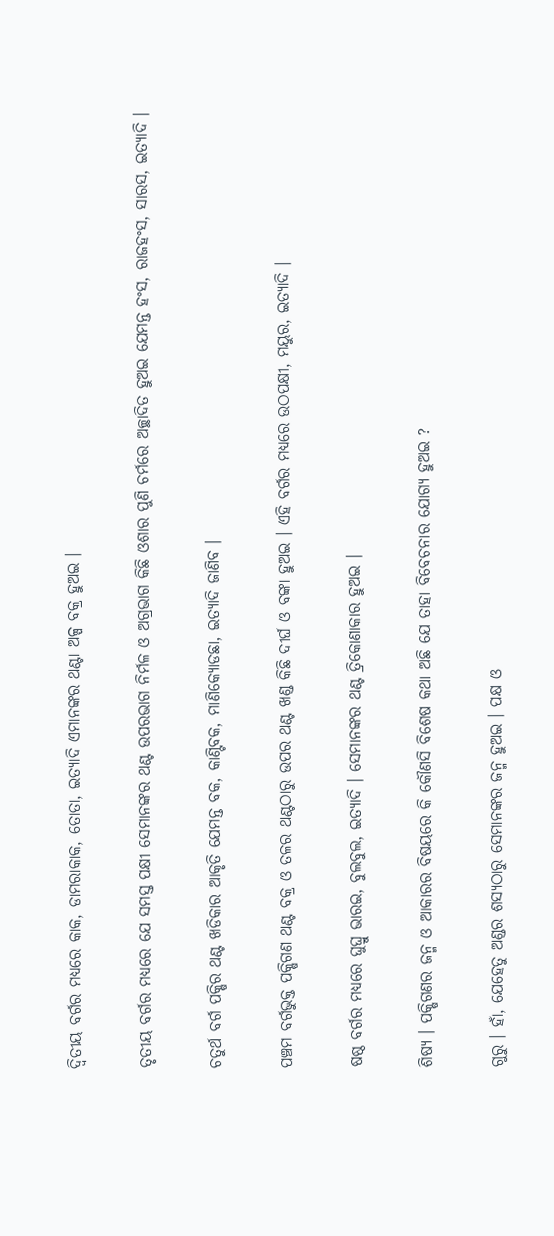ଦ୍ୱିତୀୟ ବର୍ଗର ମଧ୍ୟରେ କାକ, ଡାମରାକାକ, ତୋତା, ଇତ୍ୟାଦି ଏମାନଙ୍କର ଥଣ୍ଟା ଅଳ୍ପ ବକ୍ର ହୁଅଇ ।

ତୃତୀୟ ବର୍ଗର ମଧ୍ୟରେ ଯେ ସମସ୍ତ ପକ୍ଷୀ ସେମାନଙ୍କର ଥଣ୍ଟ ଉପରଭାଗ ନିର୍ମଳ ଓ ଅଗ୍ରଭାଗ କିଛି ଓଶାର ପୁଣି ଚର୍ମରେ ଅଚ୍ଛାଦିତ ହୁଅଇ ଯେମନ୍ତ ହଂସ, ରାଜହଂସ, ସାରସ, ଇତ୍ୟାଦି ।

ଚତୁର୍ଥ ବର୍ଗ ପକ୍ଷିର ଥଣ୍ଟ ଖଡିକାର ଆକୃତି ଯେମନ୍ତ ବକ, କାଣ୍ଟିବକ, ମାଣିକ୍ୟୋଡଛା, ଇତ୍ୟାଦି ଜାଣିବ ।

ପଞ୍ଚମ ବର୍ଗଭୁକ୍ତ ପକ୍ଷିଗଣ ଥଣ୍ଟ ବକ୍ର ଓ ତଳର ଥଣ୍ଟଠାରୁ ଉପର ଥଣ୍ଟ ଖଣ୍ଡ କିଛି ଦୀର୍ଘ ଓ ବଙ୍କା ହୁଅଇ । ଏହି ବର୍ଗର ମଧ୍ୟରେ ଉଠପକ୍ଷୀ, ମୟୁର, ଇତ୍ୟାଦି ।

ଷଷ୍ଠ ବର୍ଗର ମଧ୍ୟରେ ଘୁଘ୍ରୁ ଭାରଇ, ବୁଲବୁଲ, ଇତ୍ୟାଦି । ସେମାନଙ୍କର ଥଣ୍ଟ ତ୍ରିକୋଣାକାର ହୁଅଇ ।

ଶିଷ୍ୟ । ପକ୍ଷିଗଣର ଜନ୍ମ ଓ ଆକାରର ବିଷୟରେ କି କୌଣସି ବିଶେଷ କଥା ଅଛି ଯେ ତାହା ବିବେଚନାର ଯୋଗ୍ୟ ହୁଅଇ ?

ଗୁରୁ । ହାଁ, ଯେହେତୁ ଅଣ୍ଡର ଶସ୍ୟଠାରୁ ସେମାନଙ୍କର ଜନ୍ମ ହୁଅଇ । ପକ୍ଷ ଓ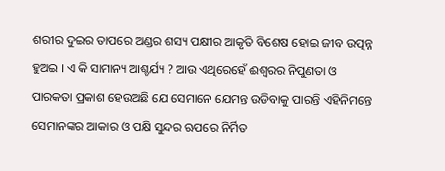ଶରୀର ଦୁଇର ତାପରେ ଅଣ୍ଡର ଶସ୍ୟ ପକ୍ଷୀର ଆକୃତି ବିଶେଷ ହୋଇ ଜୀବ ଉତ୍ପନ୍ନ ହୁଅଇ । ଏ କି ସାମାନ୍ୟ ଆଶ୍ଚର୍ଯ୍ୟ ? ଆଉ ଏଥିରେହେଁ ଈଶ୍ୱରର ନିପୁଣତା ଓ ପାରକତା ପ୍ରକାଶ ହେଉଅଛି ଯେ ସେମାନେ ଯେମନ୍ତ ଉଡିବାକୁ ପାରନ୍ତି ଏହିନିମନ୍ତେ ସେମାନଙ୍କର ଆକାର ଓ ପକ୍ଷି ସୁନ୍ଦର ଋପରେ ନିର୍ମିତ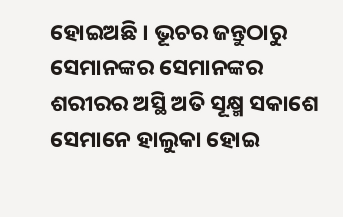ହୋଇଅଛି । ଭୂଚର ଜନ୍ତୁଠାରୁ ସେମାନଙ୍କର ସେମାନଙ୍କର ଶରୀରର ଅସ୍ଥି ଅତି ସୂକ୍ଷ୍ମ ସକାଶେ ସେମାନେ ହାଲୁକା ହୋଇ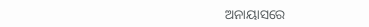ଅନାୟାସରେ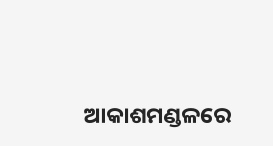ଆକାଶମଣ୍ଡଳରେ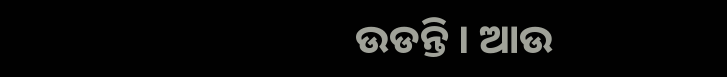ଉଡନ୍ତି । ଆଉ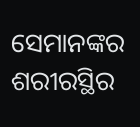ସେମାନଙ୍କର ଶରୀରସ୍ଥିର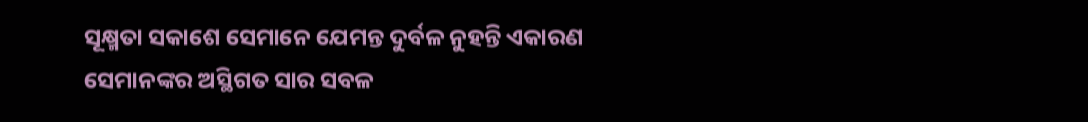ସୂକ୍ଷ୍ମତା ସକାଶେ ସେମାନେ ଯେମନ୍ତ ଦୁର୍ବଳ ନୁହନ୍ତି ଏକାରଣ ସେମାନଙ୍କର ଅସ୍ଥିଗତ ସାର ସବଳ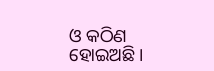ଓ କଠିଣ ହୋଇଅଛି ।